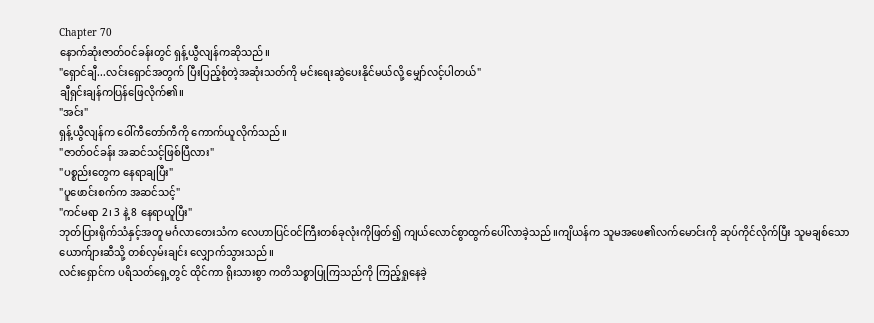Chapter 70
နောက်ဆုံးဇာတ်ဝင်ခန်းတွင် ရှန့်ယွီလျန်ကဆိုသည်။
"ရှောင်ချီ...လင်းရှောင်အတွက် ပြီးပြည့်စုံတဲ့အဆုံးသတ်ကို မင်းရေးဆွဲပေးနိုင်မယ်လို့ မျှော်လင့်ပါတယ်"
ချီရှင်းချန်ကပြန်ဖြေလိုက်၏။
"အင်း"
ရှန့်ယွီလျန်က ဝေါ်ကီတော်ကီကို ကောက်ယူလိုက်သည်။
"ဇာတ်ဝင်ခန်း အဆင်သင့်ဖြစ်ပြီလား"
"ပစ္စည်းတွေက နေရာချပြီး"
"ပူဖောင်းစက်က အဆင်သင့်"
"ကင်မရာ 2၊ 3 နဲ့ 8 နေရာယူပြီး"
ဘုတ်ပြားရိုက်သံနှင့်အတူ မင်္ဂလာတေးသံက လေဟာပြင်ဝင်ကြီးတစ်ခုလုံးကိုဖြတ်၍ ကျယ်လောင်စွာထွက်ပေါ်လာခဲ့သည်။ကျိယန်က သူမအဖေ၏လက်မောင်းကို ဆုပ်ကိုင်လိုက်ပြီး သူမချစ်သော ယောက်ျားဆီသို့ တစ်လှမ်းချင်း လျှောက်သွားသည်။
လင်းရှောင်က ပရိသတ်ရှေ့တွင် ထိုင်ကာ ရိုးသားစွာ ကတိသစ္စာပြုကြသည်ကို ကြည့်ရှုနေခဲ့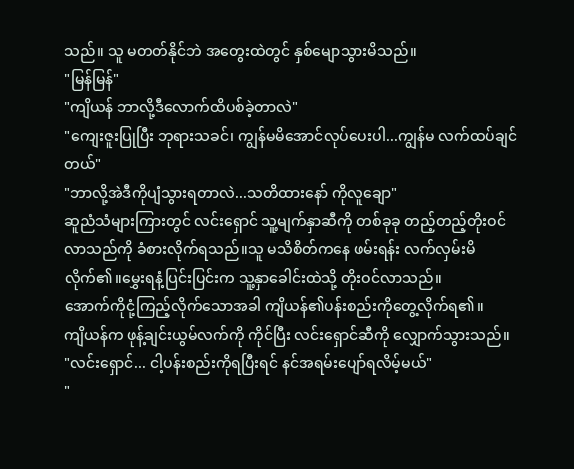သည်။ သူ မတတ်နိုင်ဘဲ အတွေးထဲတွင် နှစ်မျောသွားမိသည်။
"မြန်မြန်"
"ကျိယန် ဘာလို့ဒီလောက်ထိပစ်ခဲ့တာလဲ"
"ကျေးဇူးပြုပြီး ဘုရားသခင်၊ ကျွန်မမိအောင်လုပ်ပေးပါ...ကျွန်မ လက်ထပ်ချင်တယ်"
"ဘာလို့အဲဒီကိုပျံသွားရတာလဲ...သတိထားနော် ကိုလူချော"
ဆူညံသံများကြားတွင် လင်းရှောင် သူ့မျက်နှာဆီကို တစ်ခုခု တည့်တည့်တိုးဝင်လာသည်ကို ခံစားလိုက်ရသည်။သူ မသိစိတ်ကနေ ဖမ်းရန်း လက်လှမ်းမိလိုက်၏။မွှေးရနံ့ပြင်းပြင်းက သူ့နှာခေါင်းထဲသို့ တိုးဝင်လာသည်။
အောက်ကိုငုံ့ကြည့်လိုက်သောအခါ ကျိယန်၏ပန်းစည်းကိုတွေ့လိုက်ရ၏။
ကျိယန်က ဖုန့်ချင်းယွမ်လက်ကို ကိုင်ပြီး လင်းရှောင်ဆီကို လျှောက်သွားသည်။
"လင်းရှောင်... ငါ့ပန်းစည်းကိုရပြီးရင် နင်အရမ်းပျော်ရလိမ့်မယ်"
"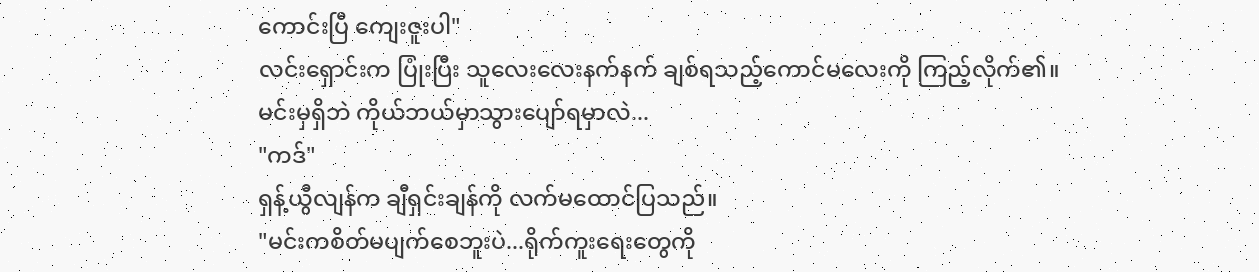ကောင်းပြီ ကျေးဇူးပါ"
လင်းရှောင်းက ပြုံးပြီး သူလေးလေးနက်နက် ချစ်ရသည့်ကောင်မလေးကို ကြည့်လိုက်၏။
မင်းမှရှိဘဲ ကိုယ်ဘယ်မှာသွားပျော်ရမှာလဲ...
"ကဒ်"
ရှန့်ယွီလျန်က ချီရှင်းချန်ကို လက်မထောင်ပြသည်။
"မင်းကစိတ်မပျက်စေဘူးပဲ...ရိုက်ကူးရေးတွေကို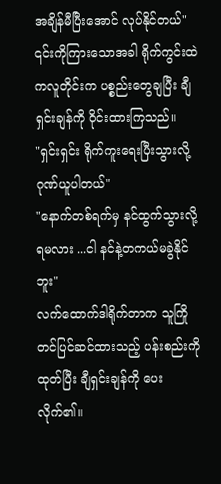အချိန်မီပြီးအောင် လုပ်နိုင်တယ်"
၎င်းကိုကြားသောအခါ ရိုက်ကွင်းထဲကလူတိုင်းက ပစ္စည်းတွေချပြီး ချီရှင်းချန်ကို ဝိုင်းထားကြသည်။
"ရှင်းရှင်း ရိုက်ကူးရေးပြီးသွားလို့ ဂုဏ်ယူပါတယ်"
"နောက်တစ်ရက်မှ နင်ထွက်သွားလို့ရမလား ...ငါ နင်နဲ့တကယ်မခွဲနိုင်ဘူး"
လက်ထောက်ဒါရိုက်တာက သူကြိုတင်ပြင်ဆင်ထားသည့် ပန်းစည်းကိုထုတ်ပြီး ချီရှင်းချန်ကို ပေးလိုက်၏။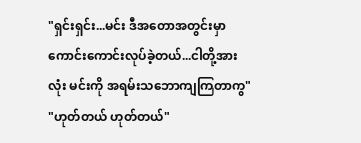"ရှင်းရှင်း...မင်း ဒီအတောအတွင်းမှာ ကောင်းကောင်းလုပ်ခဲ့တယ်...ငါတို့အားလုံး မင်းကို အရမ်းသဘောကျကြတာကွ"
"ဟုတ်တယ် ဟုတ်တယ်"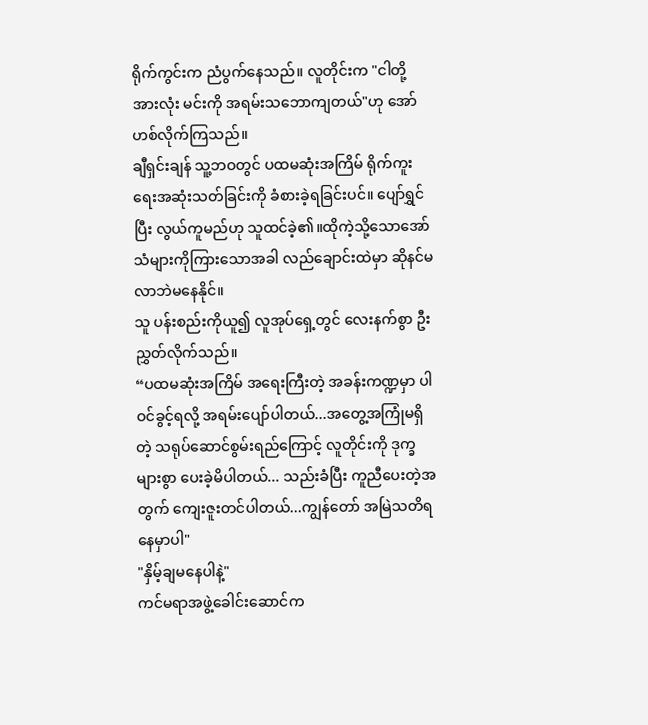ရိုက်ကွင်းက ညံပွက်နေသည်။ လူတိုင်းက "ငါတို့အားလုံး မင်းကို အရမ်းသဘောကျတယ်"ဟု အော်ဟစ်လိုက်ကြသည်။
ချီရှင်းချန် သူ့ဘဝတွင် ပထမဆုံးအကြိမ် ရိုက်ကူးရေးအဆုံးသတ်ခြင်းကို ခံစားခဲ့ရခြင်းပင်။ ပျော်ရွှင်ပြီး လွယ်ကူမည်ဟု သူထင်ခဲ့၏။ထိုကဲ့သို့သောအော်သံများကိုကြားသောအခါ လည်ချောင်းထဲမှာ ဆိုနင်မလာဘဲမနေနိုင်။
သူ ပန်းစည်းကိုယူ၍ လူအုပ်ရှေ့တွင် လေးနက်စွာ ဦးညွှတ်လိုက်သည်။
“ပထမဆုံးအကြိမ် အရေးကြီးတဲ့ အခန်းကဏ္ဍမှာ ပါဝင်ခွင့်ရလို့ အရမ်းပျော်ပါတယ်...အတွေ့အကြုံမရှိတဲ့ သရုပ်ဆောင်စွမ်းရည်ကြောင့် လူတိုင်းကို ဒုက္ခများစွာ ပေးခဲ့မိပါတယ်... သည်းခံပြီး ကူညီပေးတဲ့အတွက် ကျေးဇူးတင်ပါတယ်...ကျွန်တော် အမြဲသတိရနေမှာပါ"
"နှိမ့်ချမနေပါနဲ့"
ကင်မရာအဖွဲ့ခေါင်းဆောင်က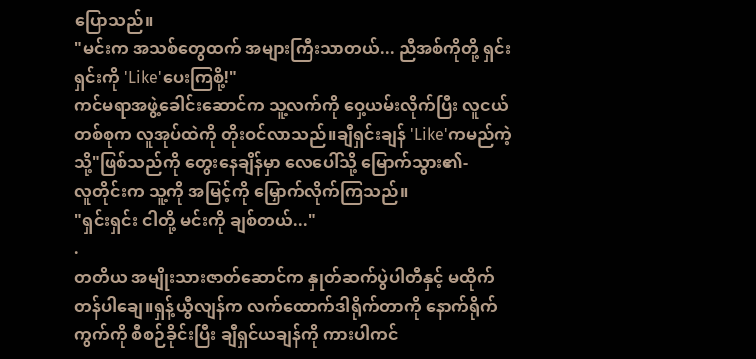ပြောသည်။
"မင်းက အသစ်တွေထက် အများကြီးသာတယ်... ညီအစ်ကိုတို့ ရှင်းရှင်းကို 'Like'ပေးကြစို့!"
ကင်မရာအဖွဲ့ခေါင်းဆောင်က သူ့လက်ကို ဝှေ့ယမ်းလိုက်ပြီး လူငယ်တစ်စုက လူအုပ်ထဲကို တိုးဝင်လာသည်။ချီရှင်းချန် 'Like'ကမည်ကဲ့သို့"ဖြစ်သည်ကို တွေးနေချိန်မှာ လေပေါ်သို့ မြောက်သွား၏-
လူတိုင်းက သူ့ကို အမြင့်ကို မြှောက်လိုက်ကြသည်။
"ရှင်းရှင်း ငါတို့ မင်းကို ချစ်တယ်..."
.
တတိယ အမျိုးသားဇာတ်ဆောင်က နှုတ်ဆက်ပွဲပါတီနှင့် မထိုက်တန်ပါချေ။ရှန့်ယွီလျန်က လက်ထောက်ဒါရိုက်တာကို နောက်ရိုက်ကွက်ကို စီစဉ်ခိုင်းပြီး ချီရှင်ယချန်ကို ကားပါကင်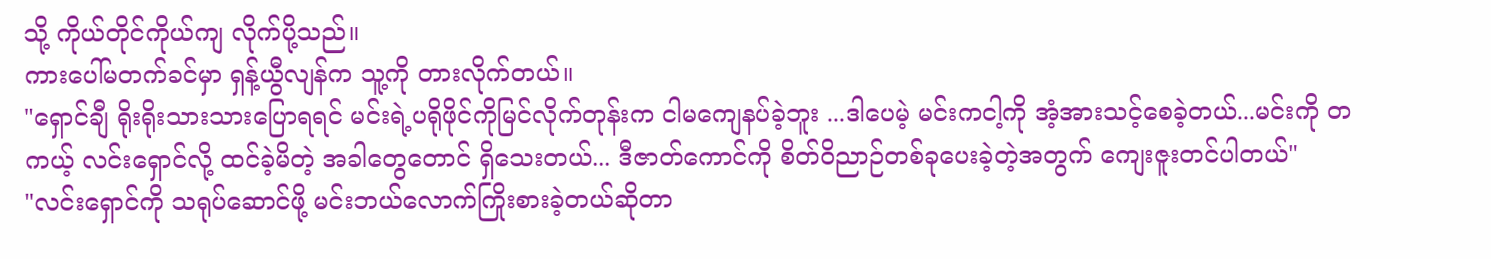သို့ ကိုယ်တိုင်ကိုယ်ကျ လိုက်ပို့သည်။
ကားပေါ်မတက်ခင်မှာ ရှန့်ယွီလျန်က သူ့ကို တားလိုက်တယ်။
"ရှောင်ချီ ရိုးရိုးသားသားပြောရရင် မင်းရဲ့ပရိုဖိုင်ကိုမြင်လိုက်တုန်းက ငါမကျေနပ်ခဲ့ဘူး ...ဒါပေမဲ့ မင်းကငါ့ကို အံ့အားသင့်စေခဲ့တယ်...မင်းကို တကယ့် လင်းရှောင်လို့ ထင်ခဲ့မိတဲ့ အခါတွေတောင် ရှိသေးတယ်... ဒီဇာတ်ကောင်ကို စိတ်ဝိညာဉ်တစ်ခုပေးခဲ့တဲ့အတွက် ကျေးဇူးတင်ပါတယ်"
"လင်းရှောင်ကို သရုပ်ဆောင်ဖို့ မင်းဘယ်လောက်ကြိုးစားခဲ့တယ်ဆိုတာ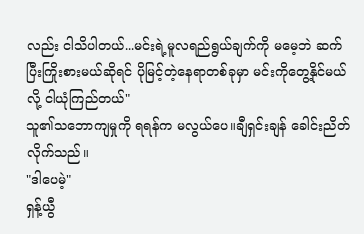လည်း ငါသိပါတယ်...မင်းရဲ့မူလရည်ရွယ်ချက်ကို မမေ့ဘဲ ဆက်ပြီးကြိုးစားမယ်ဆိုရင် ပိုမြင့်တဲ့နေရာတစ်ခုမှာ မင်းကိုတွေ့နိုင်မယ်လို့ ငါယုံကြည်တယ်"
သူ၏သဘောကျမှုကို ရရန်က မလွယ်ပေ။ချီရှင်းချန် ခေါင်းညိတ်လိုက်သည်။
"ဒါပေမဲ့"
ရှန့်ယွီ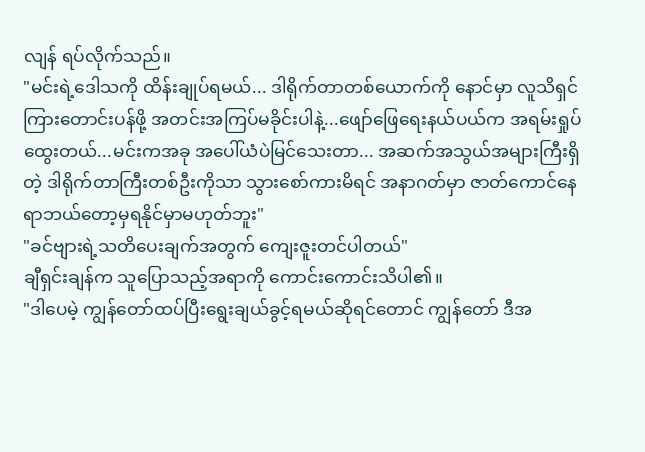လျန် ရပ်လိုက်သည်။
"မင်းရဲ့ဒေါသကို ထိန်းချုပ်ရမယ်... ဒါရိုက်တာတစ်ယောက်ကို နောင်မှာ လူသိရှင်ကြားတောင်းပန်ဖို့ အတင်းအကြပ်မခိုင်းပါနဲ့...ဖျော်ဖြေရေးနယ်ပယ်က အရမ်းရှုပ်ထွေးတယ်...မင်းကအခု အပေါ်ယံပဲမြင်သေးတာ... အဆက်အသွယ်အများကြီးရှိတဲ့ ဒါရိုက်တာကြီးတစ်ဦးကိုသာ သွားစော်ကားမိရင် အနာဂတ်မှာ ဇာတ်ကောင်နေရာဘယ်တော့မှရနိုင်မှာမဟုတ်ဘူး"
"ခင်ဗျားရဲ့သတိပေးချက်အတွက် ကျေးဇူးတင်ပါတယ်"
ချီရှင်းချန်က သူပြောသည့်အရာကို ကောင်းကောင်းသိပါ၏။
"ဒါပေမဲ့ ကျွန်တော်ထပ်ပြီးရွေးချယ်ခွင့်ရမယ်ဆိုရင်တောင် ကျွန်တော် ဒီအ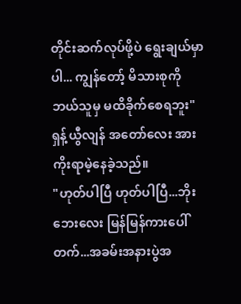တိုင်းဆက်လုပ်ဖို့ပဲ ရွေးချယ်မှာပါ... ကျွန်တော့် မိသားစုကို ဘယ်သူမှ မထိခိုက်စေရဘူး"
ရှန့်ယွီလျန် အတော်လေး အားကိုးရာမဲ့နေခဲ့သည်။
"ဟုတ်ပါပြီ ဟုတ်ပါပြီ...ဘိုးဘေးလေး မြန်မြန်ကားပေါ်တက်...အခမ်းအနားပွဲအ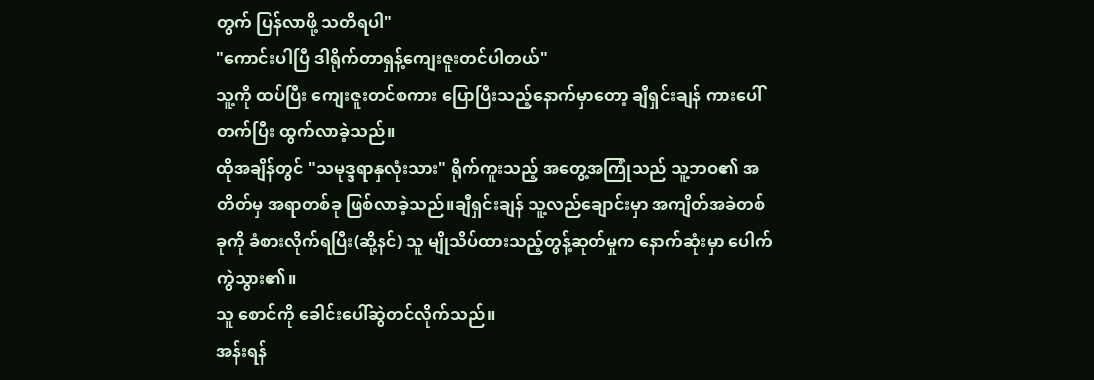တွက် ပြန်လာဖို့ သတိရပါ"
"ကောင်းပါပြီ ဒါရိုက်တာရှန့်ကျေးဇူးတင်ပါတယ်"
သူ့ကို ထပ်ပြီး ကျေးဇူးတင်စကား ပြောပြီးသည့်နောက်မှာတော့ ချီရှင်းချန် ကားပေါ်တက်ပြီး ထွက်လာခဲ့သည်။
ထိုအချိန်တွင် "သမုဒ္ဒရာနှလုံးသား" ရိုက်ကူးသည့် အတွေ့အကြုံသည် သူ့ဘဝ၏ အတိတ်မှ အရာတစ်ခု ဖြစ်လာခဲ့သည်။ချီရှင်းချန် သူ့လည်ချောင်းမှာ အကျိတ်အခဲတစ်ခုကို ခံစားလိုက်ရပြီး(ဆို့နင်) သူ မျိုသိပ်ထားသည့်တွန့်ဆုတ်မှုက နောက်ဆုံးမှာ ပေါက်ကွဲသွား၏။
သူ စောင်ကို ခေါင်းပေါ်ဆွဲတင်လိုက်သည်။
အန်းရန်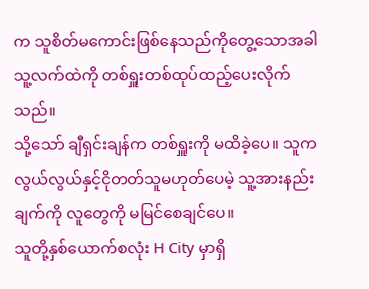က သူစိတ်မကောင်းဖြစ်နေသည်ကိုတွေ့သောအခါ သူ့လက်ထဲကို တစ်ရှူးတစ်ထုပ်ထည့်ပေးလိုက်သည်။
သို့သော် ချီရှင်းချန်က တစ်ရှူးကို မထိခဲ့ပေ။ သူကလွယ်လွယ်နှင့်ငိုတတ်သူမဟုတ်ပေမဲ့ သူ့အားနည်းချက်ကို လူတွေကို မမြင်စေချင်ပေ။
သူတို့နှစ်ယောက်စလုံး H City မှာရှိ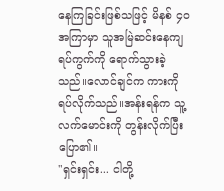နေကြခြင်းဖြစ်သဖြင့် မိနစ် ၄၀ အကြာမှာ သူအမြဲဆင်းနေကျရပ်ကွက်ကို ရောက်သွားခဲ့သည်။လောင်ချင်က ကားကိုရပ်လိုက်သည်။အန်းရန်က သူ့လက်မောင်းကို တွန်းလိုက်ပြီးပြော၏။
"ရှင်းရှင်း... ငါတို့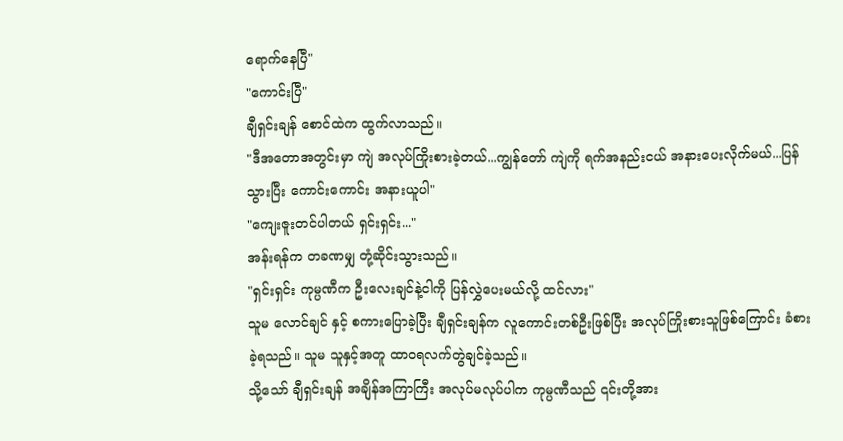ရောက်နေပြီ"
"ကောင်းပြီ"
ချီရှင်းချန် စောင်ထဲက ထွက်လာသည်။
"ဒီအတောအတွင်းမှာ ကျဲ အလုပ်ကြိုးစားခဲ့တယ်...ကျွန်တော် ကျဲကို ရက်အနည်းငယ် အနားပေးလိုက်မယ်...ပြန်သွားပြီး ကောင်းကောင်း အနားယူပါ"
"ကျေးဇူးတင်ပါတယ် ရှင်းရှင်း..."
အန်းရန်က တခဏမျှ တုံ့ဆိုင်းသွားသည်။
"ရှင်းရှင်း ကုမ္ပဏီက ဦးလေးချင်နဲ့ငါကို ပြန်လွှဲပေးမယ်လို့ ထင်လား"
သူမ လောင်ချင် နှင့် စကားပြောခဲ့ပြီး ချီရှင်းချန်က လူကောင်းတစ်ဦးဖြစ်ပြီး အလုပ်ကြိုးစားသူဖြစ်ကြောင်း ခံစားခဲ့ရသည်။ သူမ သူနှင့်အတူ ထာဝရလက်တွဲချင်ခဲ့သည်။
သို့သော် ချီရှင်းချန် အချိန်အကြာကြီး အလုပ်မလုပ်ပါက ကုမ္ပဏီသည် ၎င်းတို့အား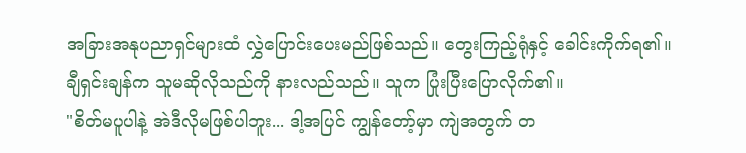အခြားအနုပညာရှင်များထံ လွှဲပြောင်းပေးမည်ဖြစ်သည်။ တွေးကြည့်ရုံနှင့် ခေါင်းကိုက်ရ၏။
ချီရှင်းချန်က သူမဆိုလိုသည်ကို နားလည်သည်။ သူက ပြုံးပြီးပြောလိုက်၏။
"စိတ်မပူပါနဲ့ အဲဒီလိုမဖြစ်ပါဘူး... ဒါ့အပြင် ကျွန်တော့်မှာ ကျဲအတွက် တ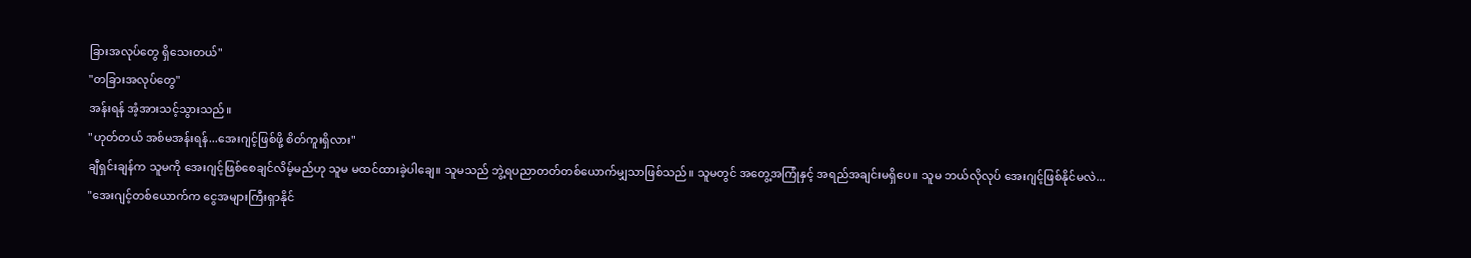ခြားအလုပ်တွေ ရှိသေးတယ်"
"တခြားအလုပ်တွေ"
အန်းရန် အံ့အားသင့်သွားသည်။
"ဟုတ်တယ် အစ်မအန်းရန်...အေးဂျင့်ဖြစ်ဖို့ စိတ်ကူးရှိလား"
ချီရှင်းချန်က သူမကို အေးဂျင့်ဖြစ်စေချင်လိမ့်မည်ဟု သူမ မထင်ထားခဲ့ပါချေ။ သူမသည် ဘွဲ့ရပညာတတ်တစ်ယောက်မျှသာဖြစ်သည်။ သူမတွင် အတွေ့အကြုံနှင့် အရည်အချင်းမရှိပေ။ သူမ ဘယ်လိုလုပ် အေးဂျင့်ဖြစ်နိုင်မလဲ...
"အေးဂျင့်တစ်ယောက်က ငွေအများကြီးရှာနိုင်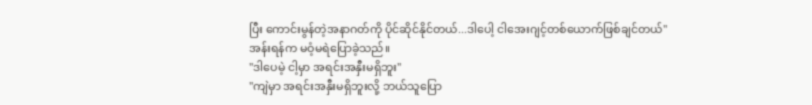ပြီး ကောင်းမွန်တဲ့အနာဂတ်ကို ပိုင်ဆိုင်နိုင်တယ်...ဒါပေါ့ ငါအေးဂျင့်တစ်ယောက်ဖြစ်ချင်တယ်"
အန်းရန်က မဝံ့မရဲပြောခဲ့သည်။
"ဒါပေမဲ့ ငါ့မှာ အရင်းအနှီးမရှိဘူး"
"ကျဲမှာ အရင်းအနှီးမရှိဘူးလို့ ဘယ်သူပြော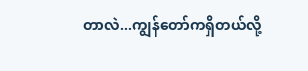တာလဲ...ကျွန်တော်ကရှိတယ်လို့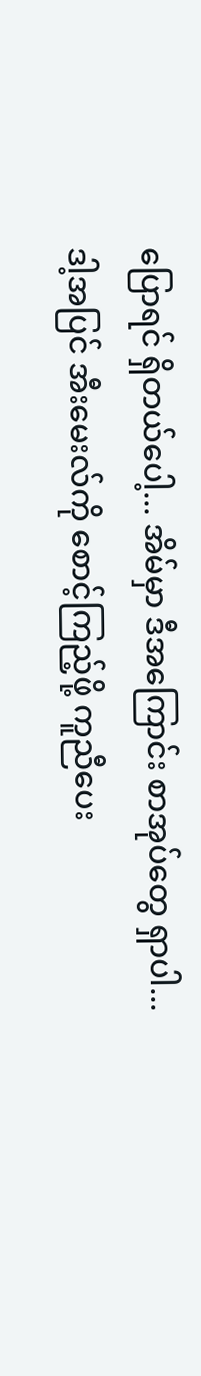ပြောရင် ရှိတယ်ပေါ့... အိမ်မှာ ဒီအကြောင်း စာအုပ်တွေ ရှာပါ...ဒါ့အပြင် အီးမေးလ်ကို စောင့်ကြည့်ဖို့ ကူညီပေး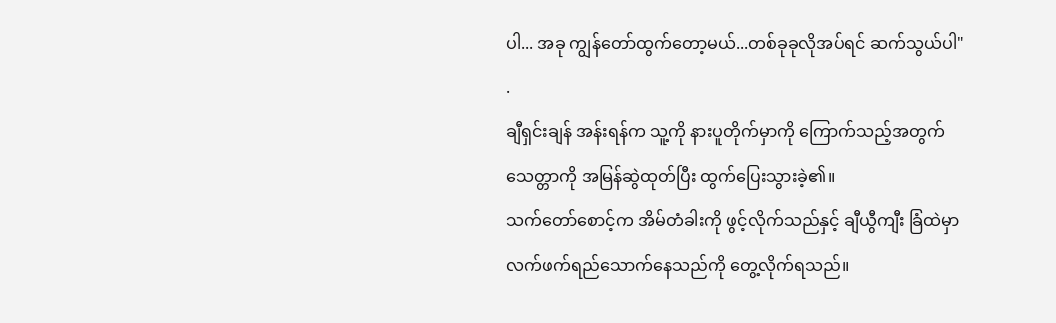ပါ... အခု ကျွန်တော်ထွက်တော့မယ်...တစ်ခုခုလိုအပ်ရင် ဆက်သွယ်ပါ"
.
ချီရှင်းချန် အန်းရန်က သူ့ကို နားပူတိုက်မှာကို ကြောက်သည့်အတွက် သေတ္တာကို အမြန်ဆွဲထုတ်ပြီး ထွက်ပြေးသွားခဲ့၏။
သက်တော်စောင့်က အိမ်တံခါးကို ဖွင့်လိုက်သည်နှင့် ချီယွီကျီး ခြံထဲမှာ လက်ဖက်ရည်သောက်နေသည်ကို တွေ့လိုက်ရသည်။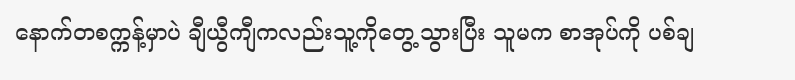နောက်တစက္ကန့်မှာပဲ ချီယွီကျီကလည်းသူ့ကိုတွေ့သွားပြီး သူမက စာအုပ်ကို ပစ်ချ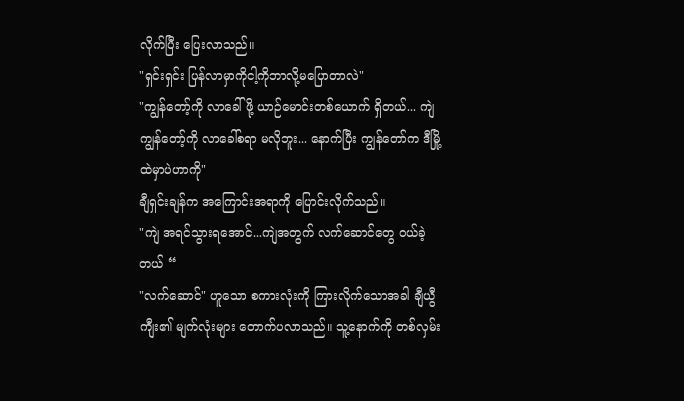လိုက်ပြီး ပြေးလာသည်။
"ရှင်းရှင်း ပြန်လာမှာကိုငါ့ကိုဘာလို့မပြောတာလဲ"
"ကျွန်တော့်ကို လာခေါ်ဖို့ ယာဉ်မောင်းတစ်ယောက် ရှိတယ်... ကျဲ ကျွန်တော့်ကို လာခေါ်စရာ မလိုဘူး... နောက်ပြီး ကျွန်တော်က ဒီမြို့ထဲမှာပဲဟာကို"
ချီရှင်းချန်က အကြောင်းအရာကို ပြောင်းလိုက်သည်။
"ကျဲ အရင်သွားရအောင်...ကျဲအတွက် လက်ဆောင်တွေ ဝယ်ခဲ့တယ် “
"လက်ဆောင်" ဟူသော စကားလုံးကို ကြားလိုက်သောအခါ ချီယွီကျီး၏ မျက်လုံးများ တောက်ပလာသည်။ သူ့နောက်ကို တစ်လှမ်း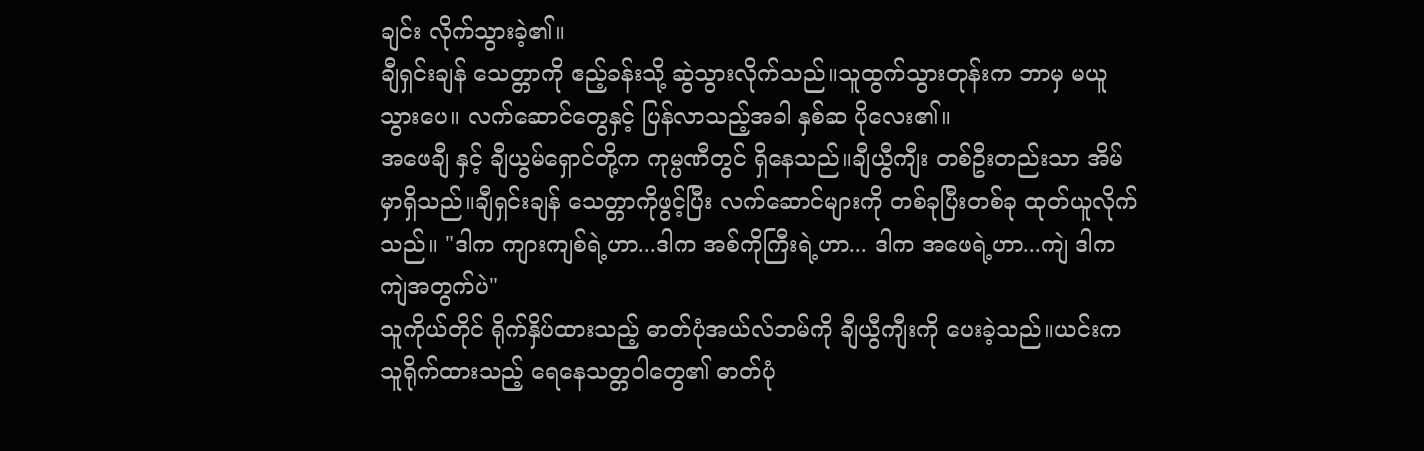ချင်း လိုက်သွားခဲ့၏။
ချီရှင်းချန် သေတ္တာကို ဧည့်ခန်းသို့ ဆွဲသွားလိုက်သည်။သူထွက်သွားတုန်းက ဘာမှ မယူသွားပေ။ လက်ဆောင်တွေနှင့် ပြန်လာသည့်အခါ နှစ်ဆ ပိုလေး၏။
အဖေချီ နှင့် ချီယွမ်ရှောင်တို့က ကုမ္ပဏီတွင် ရှိနေသည်။ချီယွီကျီး တစ်ဦးတည်းသာ အိမ်မှာရှိသည်။ချီရှင်းချန် သေတ္တာကိုဖွင့်ပြီး လက်ဆောင်များကို တစ်ခုပြီးတစ်ခု ထုတ်ယူလိုက်သည်။ "ဒါက ကျားကျစ်ရဲ့ဟာ...ဒါက အစ်ကိုကြီးရဲ့ဟာ... ဒါက အဖေရဲ့ဟာ...ကျဲ ဒါက ကျဲအတွက်ပဲ"
သူကိုယ်တိုင် ရိုက်နှိပ်ထားသည့် ဓာတ်ပုံအယ်လ်ဘမ်ကို ချီယွီကျီးကို ပေးခဲ့သည်။ယင်းက သူရိုက်ထားသည့် ရေနေသတ္တဝါတွေ၏ ဓာတ်ပုံ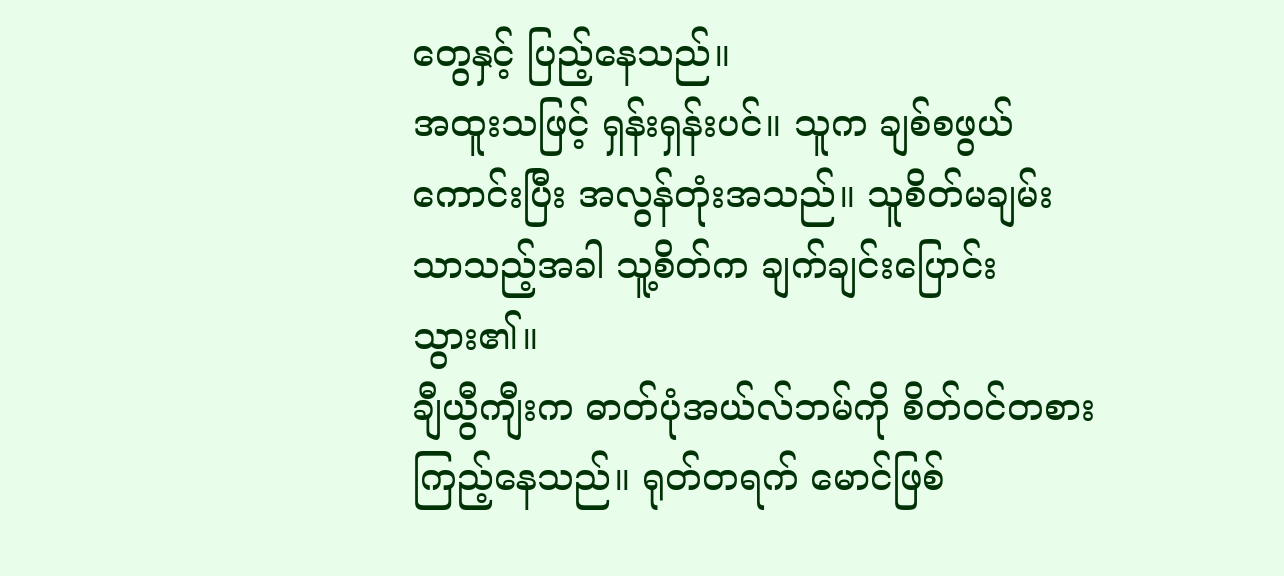တွေနှင့် ပြည့်နေသည်။
အထူးသဖြင့် ရှန်းရှန်းပင်။ သူက ချစ်စဖွယ်ကောင်းပြီး အလွန်တုံးအသည်။ သူစိတ်မချမ်းသာသည့်အခါ သူ့စိတ်က ချက်ချင်းပြောင်းသွား၏။
ချီယွီကျီးက ဓာတ်ပုံအယ်လ်ဘမ်ကို စိတ်ဝင်တစားကြည့်နေသည်။ ရုတ်တရက် မောင်ဖြစ်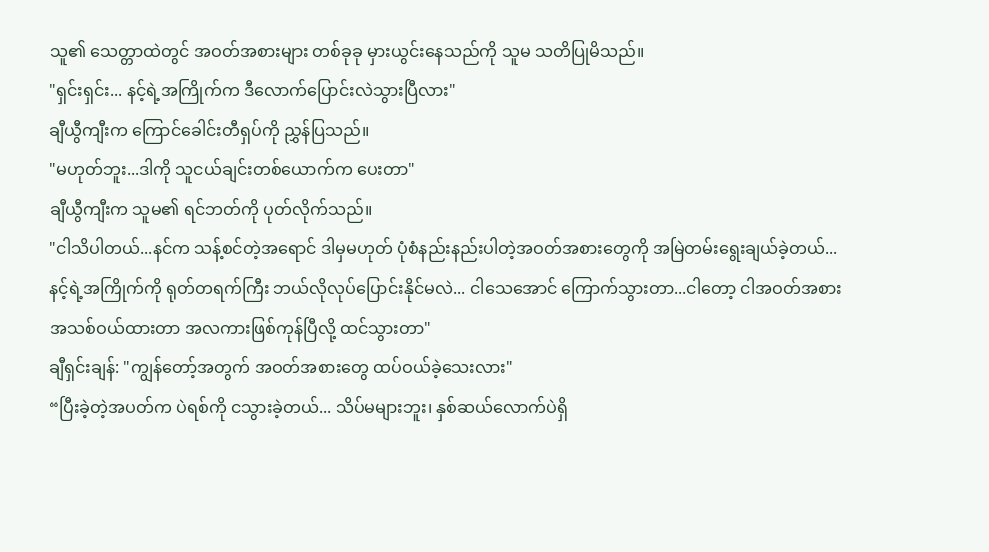သူ၏ သေတ္တာထဲတွင် အဝတ်အစားများ တစ်ခုခု မှားယွင်းနေသည်ကို သူမ သတိပြုမိသည်။
"ရှင်းရှင်း... နင့်ရဲ့အကြိုက်က ဒီလောက်ပြောင်းလဲသွားပြီလား"
ချီယွီကျီးက ကြောင်ခေါင်းတီရှပ်ကို ညွှန်ပြသည်။
"မဟုတ်ဘူး...ဒါကို သူငယ်ချင်းတစ်ယောက်က ပေးတာ"
ချီယွီကျီးက သူမ၏ ရင်ဘတ်ကို ပုတ်လိုက်သည်။
"ငါသိပါတယ်...နင်က သန့်စင်တဲ့အရောင် ဒါမှမဟုတ် ပုံစံနည်းနည်းပါတဲ့အဝတ်အစားတွေကို အမြဲတမ်းရွေးချယ်ခဲ့တယ်... နင့်ရဲ့အကြိုက်ကို ရုတ်တရက်ကြီး ဘယ်လိုလုပ်ပြောင်းနိုင်မလဲ... ငါသေအောင် ကြောက်သွားတာ...ငါတော့ ငါအဝတ်အစားအသစ်ဝယ်ထားတာ အလကားဖြစ်ကုန်ပြီလို့ ထင်သွားတာ"
ချီရှင်းချန်: "ကျွန်တော့်အတွက် အဝတ်အစားတွေ ထပ်ဝယ်ခဲ့သေးလား"
“ပြီးခဲ့တဲ့အပတ်က ပဲရစ်ကို ငသွားခဲ့တယ်... သိပ်မများဘူး၊ နှစ်ဆယ်လောက်ပဲရှိ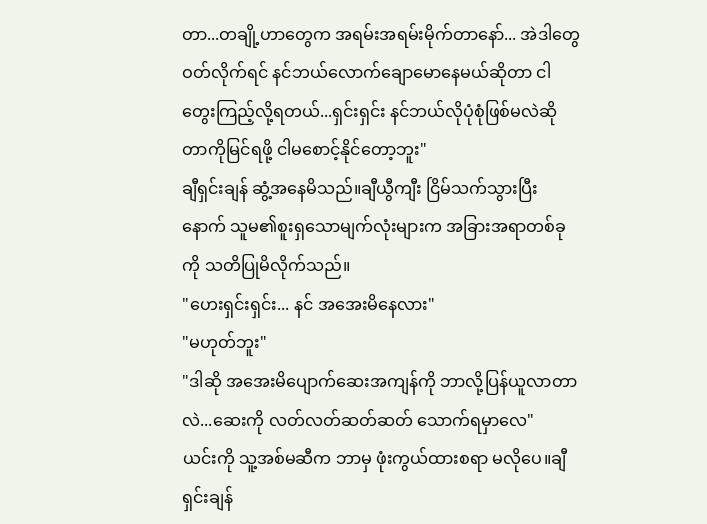တာ...တချို့ဟာတွေက အရမ်းအရမ်းမိုက်တာနော်... အဲဒါတွေဝတ်လိုက်ရင် နင်ဘယ်လောက်ချောမောနေမယ်ဆိုတာ ငါတွေးကြည့်လို့ရတယ်...ရှင်းရှင်း နင်ဘယ်လိုပုံစုံဖြစ်မလဲဆိုတာကိုမြင်ရဖို့ ငါမစောင့်နိုင်တော့ဘူး"
ချီရှင်းချန် ဆွံ့အနေမိသည်။ချီယွီကျီး ငြိမ်သက်သွားပြီးနောက် သူမ၏စူးရှသောမျက်လုံးများက အခြားအရာတစ်ခုကို သတိပြုမိလိုက်သည်။
"ဟေးရှင်းရှင်း... နင် အအေးမိနေလား"
"မဟုတ်ဘူး"
"ဒါဆို အအေးမိပျောက်ဆေးအကျန်ကို ဘာလို့ပြန်ယူလာတာလဲ...ဆေးကို လတ်လတ်ဆတ်ဆတ် သောက်ရမှာလေ"
ယင်းကို သူ့အစ်မဆီက ဘာမှ ဖုံးကွယ်ထားစရာ မလိုပေ။ချီရှင်းချန်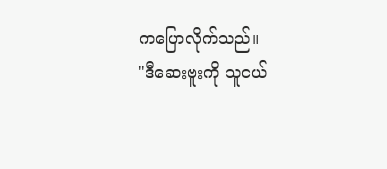ကပြောလိုက်သည်။
"ဒီဆေးဗူးကို သူငယ်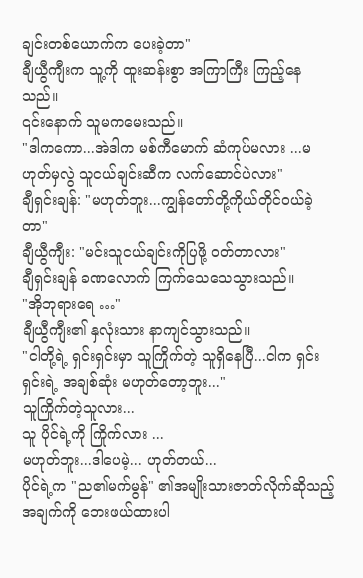ချင်းတစ်ယောက်က ပေးခဲ့တာ"
ချီယွီကျီးက သူ့ကို ထူးဆန်းစွာ အကြာကြီး ကြည့်နေသည်။
၎င်းနောက် သူမကမေးသည်။
"ဒါကကော...အဲဒါက မစ်ကီမောက် ဆံကုပ်မလား ...မဟုတ်မှလွဲ သူငယ်ချင်းဆီက လက်ဆောင်ပဲလား"
ချီရှင်းချန်: "မဟုတ်ဘူး...ကျွန်တော်တို့ကိုယ်တိုင်ဝယ်ခဲ့တာ"
ချီယွီကျီး: "မင်းသူငယ်ချင်းကိုပြဖို့ ဝတ်တာလား"
ချီရှင်းချန် ခဏလောက် ကြက်သေသေသွားသည်။
"အိုဘုရားရေ …"
ချီယွီကျီး၏ နှလုံးသား နာကျင်သွားသည်။
"ငါတို့ရဲ့ ရှင်းရှင်းမှာ သူကြိုက်တဲ့ သူရှိနေပြီ...ငါက ရှင်းရှင်းရဲ့ အချစ်ဆုံး မဟုတ်တော့ဘူး..."
သူကြိုက်တဲ့သူလား...
သူ ပိုင်ရဲ့ကို ကြိုက်လား ...
မဟုတ်ဘူး...ဒါပေမဲ့... ဟုတ်တယ်...
ပိုင်ရဲ့က "ည၏မက်မွန်" ၏အမျိုးသားဇာတ်လိုက်ဆိုသည့် အချက်ကို ဘေးဖယ်ထားပါ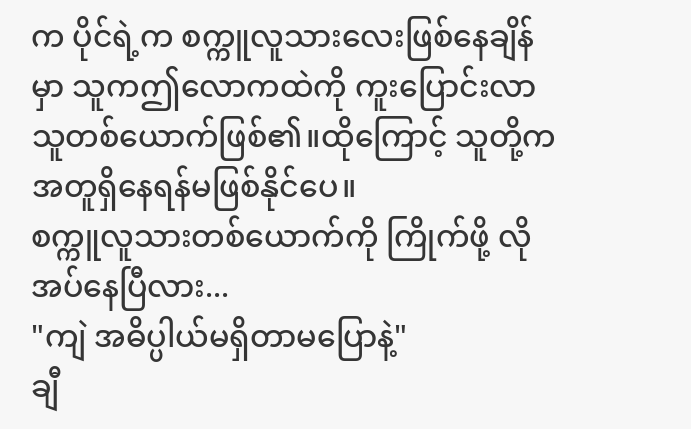က ပိုင်ရဲ့က စက္ကူလူသားလေးဖြစ်နေချိန်မှာ သူကဤလောကထဲကို ကူးပြောင်းလာသူတစ်ယောက်ဖြစ်၏။ထိုကြောင့် သူတို့က အတူရှိနေရန်မဖြစ်နိုင်ပေ။
စက္ကူလူသားတစ်ယောက်ကို ကြိုက်ဖို့ လိုအပ်နေပြီလား...
"ကျဲ အဓိပ္ပါယ်မရှိတာမပြောနဲ့"
ချီ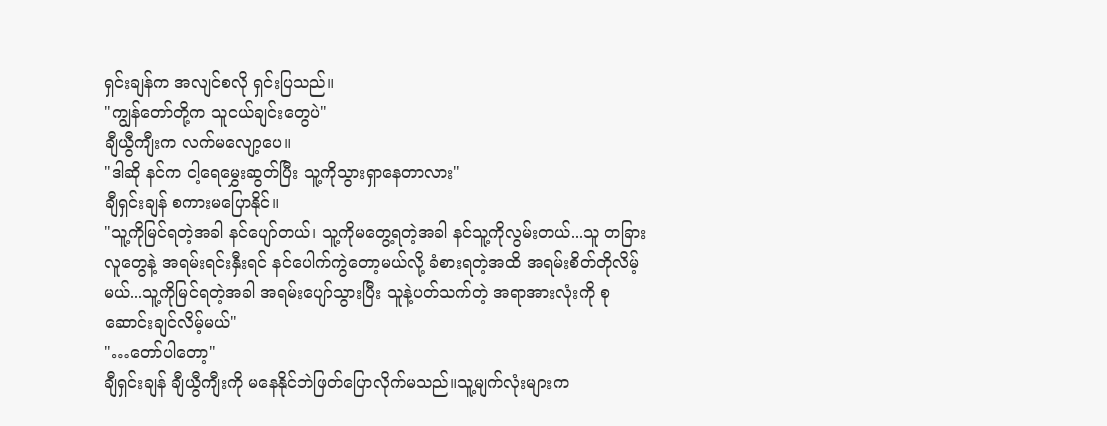ရှင်းချန်က အလျင်စလို ရှင်းပြသည်။
"ကျွန်တော်တို့က သူငယ်ချင်းတွေပဲ"
ချီယွီကျီးက လက်မလျော့ပေ။
"ဒါဆို နင်က ငါ့ရေမွှေးဆွတ်ပြီး သူ့ကိုသွားရှာနေတာလား"
ချီရှင်းချန် စကားမပြောနိုင်။
"သူ့ကိုမြင်ရတဲ့အခါ နင်ပျော်တယ်၊ သူ့ကိုမတွေ့ရတဲ့အခါ နင်သူ့ကိုလွမ်းတယ်...သူ တခြားလူတွေနဲ့ အရမ်းရင်းနှီးရင် နင်ပေါက်ကွဲတော့မယ်လို့ ခံစားရတဲ့အထိ အရမ်းစိတ်တိုလိမ့်မယ်...သူ့ကိုမြင်ရတဲ့အခါ အရမ်းပျော်သွားပြီး သူနဲ့ပတ်သက်တဲ့ အရာအားလုံးကို စုဆောင်းချင်လိမ့်မယ်"
"…တော်ပါတော့"
ချီရှင်းချန် ချီယွီကျီးကို မနေနိုင်ဘဲဖြတ်ပြောလိုက်မသည်။သူ့မျက်လုံးများက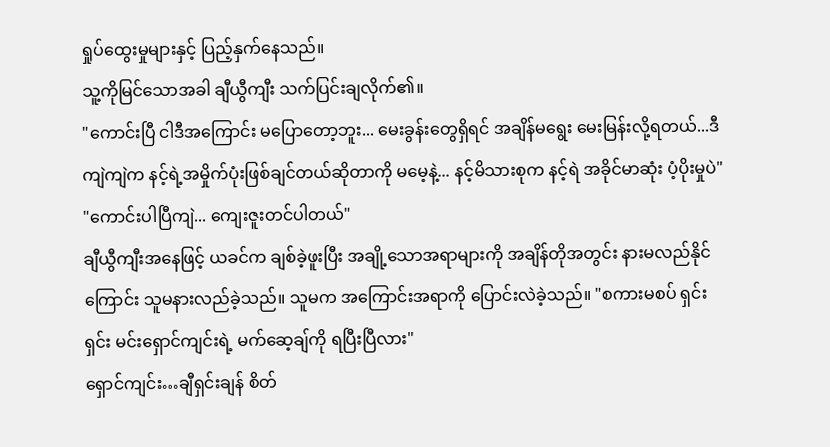ရှုပ်ထွေးမှုများနှင့် ပြည့်နှက်နေသည်။
သူ့ကိုမြင်သောအခါ ချီယွီကျီး သက်ပြင်းချလိုက်၏။
"ကောင်းပြီ ငါဒီအကြောင်း မပြောတော့ဘူး... မေးခွန်းတွေရှိရင် အချိန်မရွေး မေးမြန်းလို့ရတယ်...ဒီကျဲကျဲက နင့်ရဲ့အမှိုက်ပုံးဖြစ်ချင်တယ်ဆိုတာကို မမေ့နဲ့... နင့်မိသားစုက နင့်ရဲ အခိုင်မာဆုံး ပံ့ပိုးမှုပဲ"
"ကောင်းပါပြီကျဲ... ကျေးဇူးတင်ပါတယ်"
ချီယွီကျီးအနေဖြင့် ယခင်က ချစ်ခဲ့ဖူးပြီး အချို့သောအရာများကို အချိန်တိုအတွင်း နားမလည်နိုင်ကြောင်း သူမနားလည်ခဲ့သည်။ သူမက အကြောင်းအရာကို ပြောင်းလဲခဲ့သည်။ "စကားမစပ် ရှင်းရှင်း မင်းရှောင်ကျင်းရဲ့ မက်ဆေ့ချ်ကို ရပြီးပြီလား"
ရှောင်ကျင်း…ချီရှင်းချန် စိတ်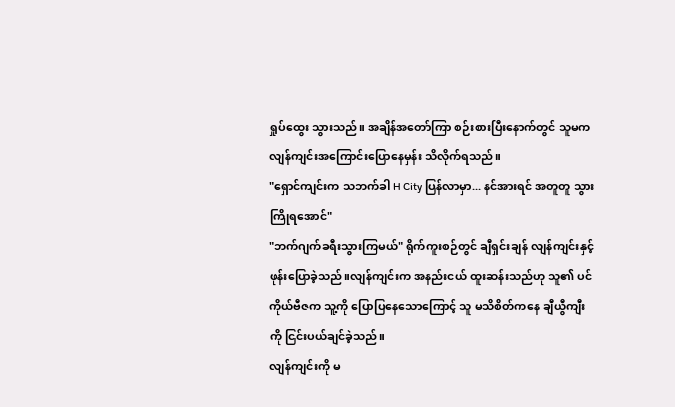ရှုပ်ထွေး သွားသည်။ အချိန်အတော်ကြာ စဉ်းစားပြီးနောက်တွင် သူမက လျန်ကျင်းအကြောင်းပြောနေမှန်း သိလိုက်ရသည်။
"ရှောင်ကျင်းက သဘက်ခါ H City ပြန်လာမှာ... နင်အားရင် အတူတူ သွားကြိုရအောင်"
"ဘက်ဂျက်ခရီးသွားကြမယ်" ရိုက်ကူးစဉ်တွင် ချီရှင်းချန် လျန်ကျင်းနှင့် ဖုန်းပြောခဲ့သည်။လျန်ကျင်းက အနည်းငယ် ထူးဆန်းသည်ဟု သူ၏ ပင်ကိုယ်ဗီဇက သူ့ကို ပြောပြနေသောကြောင့် သူ မသိစိတ်ကနေ ချီယွီကျီးကို ငြင်းပယ်ချင်ခဲ့သည်။
လျန်ကျင်းကို မ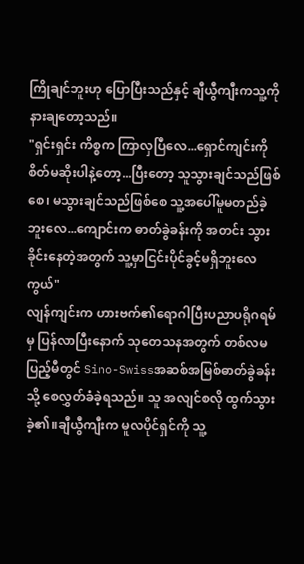ကြိုချင်ဘူးဟု ပြောပြီးသည်နှင့် ချီယွီကျီးကသူ့ကို နားချတော့သည်။
"ရှင်းရှင်း ကိစ္စက ကြာလှပြီလေ...ရှောင်ကျင်းကို စိတ်မဆိုးပါနဲ့တော့...ပြီးတော့ သူသွားချင်သည်ဖြစ်စေ၊ မသွားချင်သည်ဖြစ်စေ သူ့အပေါ်မူမတည်ခဲ့ဘူးလေ...ကျောင်းက ဓာတ်ခွဲခန်းကို အတင်း သွားခိုင်းနေတဲ့အတွက် သူ့မှာငြင်းပိုင်ခွင့်မရှိဘူးလေကွယ်"
လျန်ကျင်းက ဟားဗက်၏ရောဂါပြီးပညာပရိုဂရမ်မှ ပြန်လာပြီးနောက် သုတေသနအတွက် တစ်လမပြည့်မီတွင် Sino-Swissအဆစ်အမြစ်ဓာတ်ခွဲခန်းသို့ စေလွှတ်ခံခဲ့ရသည်။ သူ အလျင်စလို ထွက်သွားခဲ့၏။ချီယွီကျီးက မူလပိုင်ရှင်ကို သူ့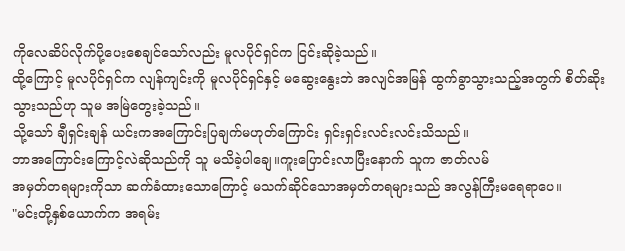ကိုလေဆိပ်လိုက်ပို့ပေးစေချင်သော်လည်း မူလပိုင်ရှင်က ငြင်းဆိုခဲ့သည်။
ထို့ကြောင့် မူလပိုင်ရှင်က လျန်ကျင်းကို မူလပိုင်ရှင်နှင့် မဆွေးနွေးဘဲ အလျင်အမြန် ထွက်ခွာသွားသည့်အတွက် စိတ်ဆိုးသွားသည်ဟု သူမ အမြဲတွေးခဲ့သည်။
သို့သော် ချီရှင်းချန် ယင်းကအကြောင်းပြချက်မဟုတ်ကြောင်း ရှင်းရှင်းလင်းလင်းသိသည်။
ဘာအကြောင်းကြောင့်လဲဆိုသည်ကို သူ မသိခဲ့ပါချေ။ကူးပြောင်းလာပြီးနောက် သူက ဇာတ်လမ်
အမှတ်တရများကိုသာ ဆက်ခံထားသောကြောင့် မသက်ဆိုင်သောအမှတ်တရများသည် အလွန်ကြီးမရေရာပေ။
"မင်းတို့နှစ်ယောက်က အရမ်း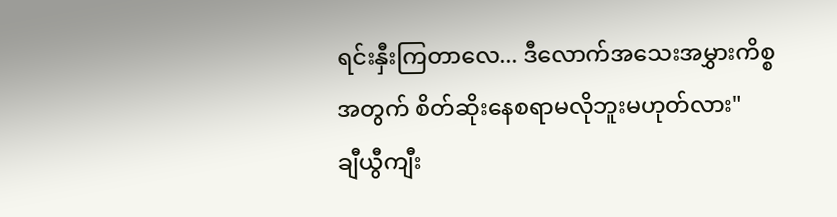ရင်းနှီးကြတာလေ... ဒီလောက်အသေးအမွှားကိစ္စအတွက် စိတ်ဆိုးနေစရာမလိုဘူးမဟုတ်လား"
ချီယွီကျီး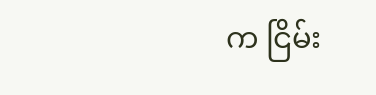က ငြိမ်း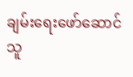ချမ်းရေးဖော်ဆောင်သူ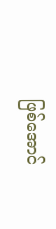ဖြစ်အောင်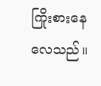ကြိုးစားနေလေသည်။